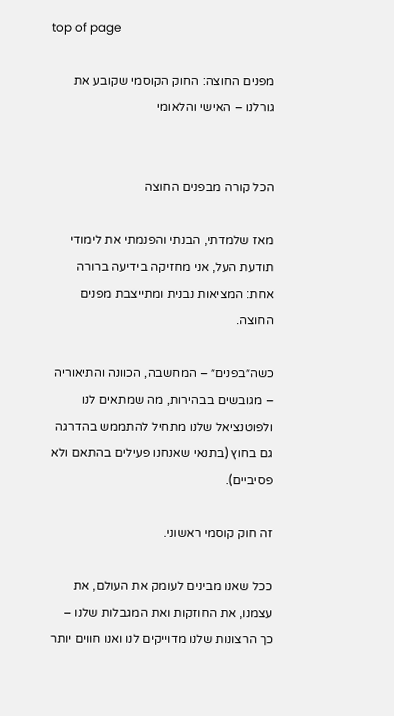top of page

מפנים החוצה: החוק הקוסמי שקובע את גורלנו – האישי והלאומי


הכל קורה מבפנים החוצה

מאז שלמדתי, הבנתי והפנמתי את לימודי תודעת העל, אני מחזיקה בידיעה ברורה אחת: המציאות נבנית ומתייצבת מפנים החוצה.

כשה״בפנים״ – המחשבה, הכוונה והתיאוריה – מגובשים בבהירות, מה שמתאים לנו ולפוטנציאל שלנו מתחיל להתממש בהדרגה גם בחוץ (בתנאי שאנחנו פעילים בהתאם ולא פסיביים).

זה חוק קוסמי ראשוני.

ככל שאנו מבינים לעומק את העולם, את עצמנו, את החוזקות ואת המגבלות שלנו – כך הרצונות שלנו מדוייקים לנו ואנו חווים יותר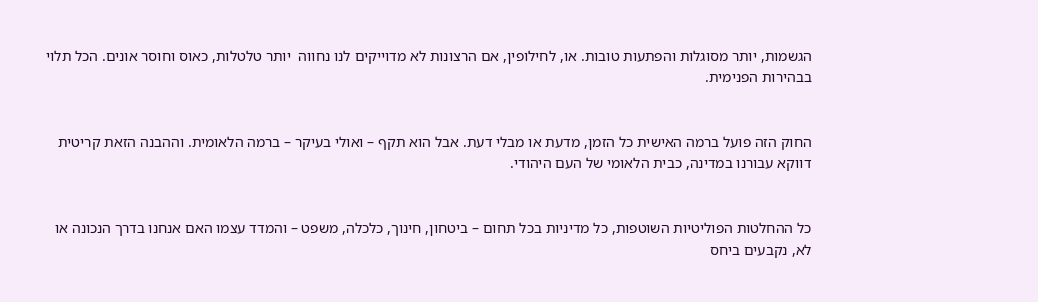הגשמות, יותר מסוגלות והפתעות טובות. או, לחילופין, אם הרצונות לא מדוייקים לנו נחווה  יותר טלטלות, כאוס וחוסר אונים. הכל תלוי בבהירות הפנימית.


החוק הזה פועל ברמה האישית כל הזמן, מדעת או מבלי דעת. אבל הוא תקף – ואולי בעיקר – ברמה הלאומית. וההבנה הזאת קריטית דווקא עבורנו במדינה, כבית הלאומי של העם היהודי.


כל ההחלטות הפוליטיות השוטפות, כל מדיניות בכל תחום – ביטחון, חינוך, כלכלה, משפט – והמדד עצמו האם אנחנו בדרך הנכונה או לא, נקבעים ביחס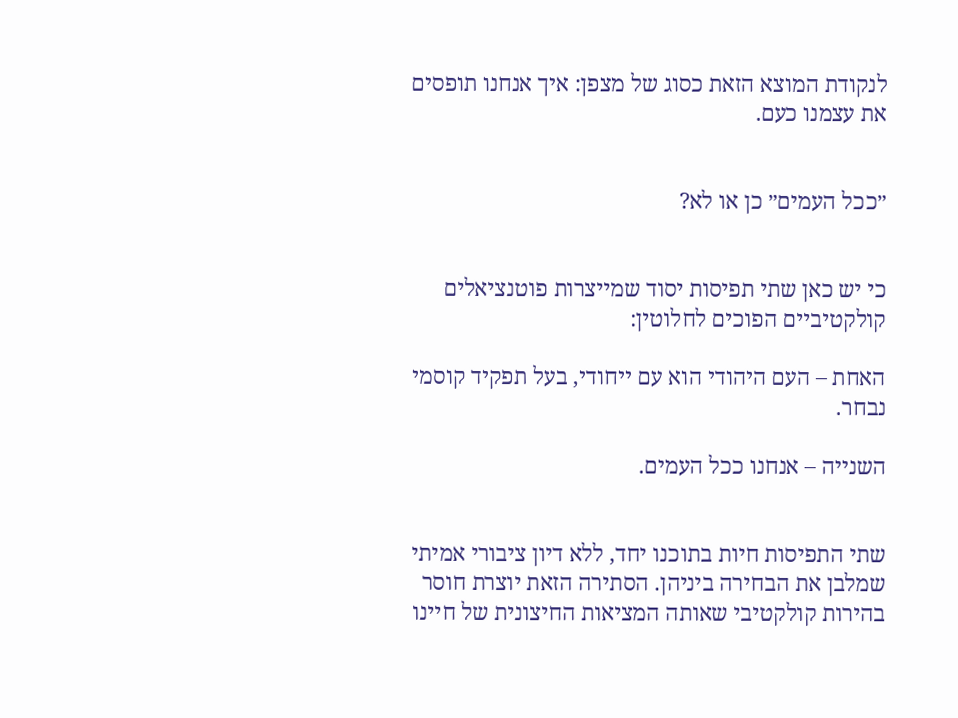לנקודת המוצא הזאת כסוג של מצפן: איך אנחנו תופסים את עצמנו כעם.


״ככל העמים״ כן או לא?


כי יש כאן שתי תפיסות יסוד שמייצרות פוטנציאלים קולקטיביים הפוכים לחלוטין:

האחת – העם היהודי הוא עם ייחודי, בעל תפקיד קוסמי נבחר.

השנייה – אנחנו ככל העמים.


שתי התפיסות חיות בתוכנו יחד, ללא דיון ציבורי אמיתי שמלבן את הבחירה ביניהן. הסתירה הזאת יוצרת חוסר בהירות קולקטיבי שאותה המציאות החיצונית של חיינו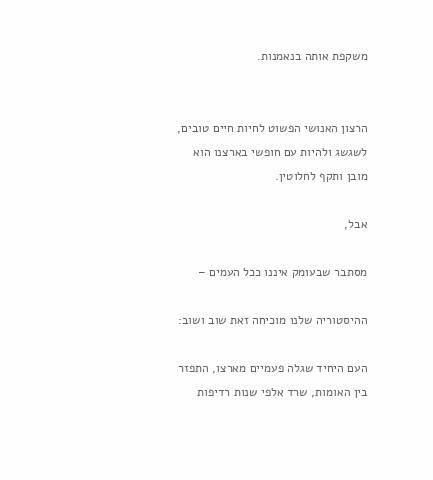משקפת אותה בנאמנות.


הרצון האנושי הפשוט לחיות חיים טובים, לשגשג ולהיות עם חופשי בארצנו הוא מובן ותקף לחלוטין.

אבל,

מסתבר שבעומק איננו ככל העמים –

ההיסטוריה שלנו מוכיחה זאת שוב ושוב:

העם היחיד שגלה פעמיים מארצו, התפזר בין האומות, שרד אלפי שנות רדיפות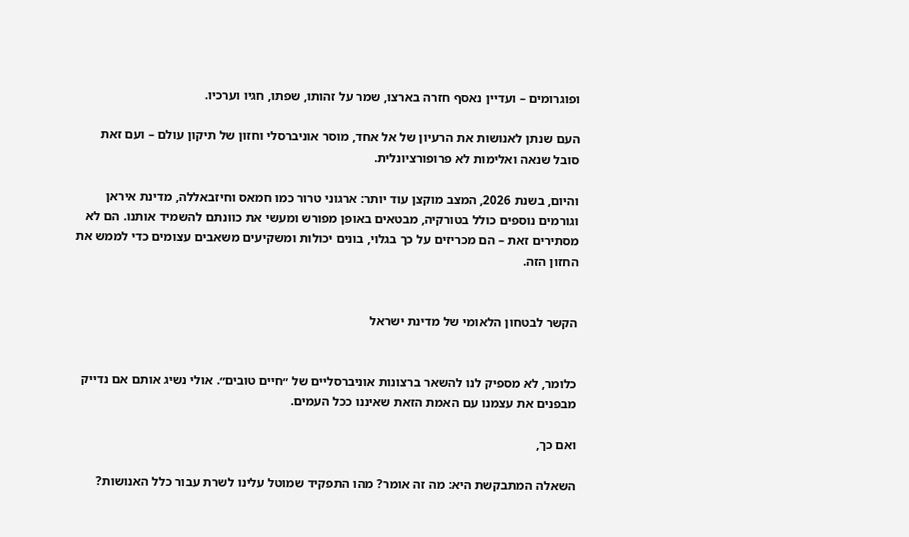ופוגרומים – ועדיין נאסף חזרה בארצו, שמר על זהותו, שפתו, חגיו וערכיו.

העם שנתן לאנושות את הרעיון של אל אחד, מוסר אוניברסלי וחזון של תיקון עולם – ועם זאת סובל שנאה ואלימות לא פרופורציונלית.

והיום, בשנת 2026, המצב מוקצן עוד יותר: ארגוני טרור כמו חמאס וחיזבאללה, מדינת איראן וגורמים נוספים כולל בטורקיה, מבטאים באופן מפורש ומעשי את כוונתם להשמיד אותנו. הם לא מסתירים זאת – הם מכריזים על כך בגלוי, בונים יכולות ומשקיעים משאבים עצומים כדי לממש את החזון הזה.


הקשר לבטחון הלאומי של מדינת ישראל


כלומר, לא מספיק לנו להשאר ברצונות אוניברסליים של ״חיים טובים״. אולי נשיג אותם אם נדייק מבפנים את עצמנו עם האמת הזאת שאיננו ככל העמים.

ואם כך,

השאלה המתבקשת היא: מה זה אומר? מהו התפקיד שמוטל עלינו לשרת עבור כלל האנושות?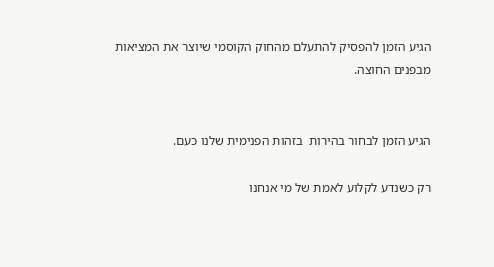הגיע הזמן להפסיק להתעלם מהחוק הקוסמי שיוצר את המציאות מבפנים החוצה.


הגיע הזמן לבחור בהירות  בזהות הפנימית שלנו כעם.

רק כשנדע לקלוע לאמת של מי אנחנו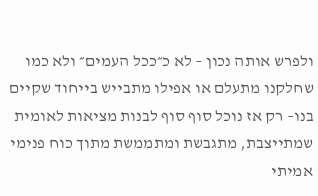ולפרש אותה נכון – לא כ״ככל העמים״ ולא כמו שחלקנו מתעלם או אפילו מתבייש בייחוד שקיים בנו– רק אז נוכל סוף סוף לבנות מציאות לאומית שמתייצבת, מתגבשת ומתממשת מתוך כוח פנימי אמיתי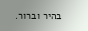בהיר וברור.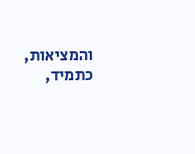והמציאות, כתמיד,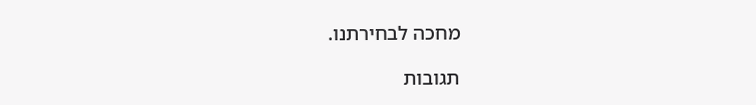מחכה לבחירתנו.

תגובות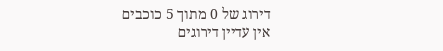דירוג של 0 מתוך 5 כוכבים
אין עדיין דירוגים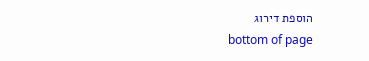הוספת דירוג
bottom of page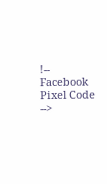!-- Facebook Pixel Code -->